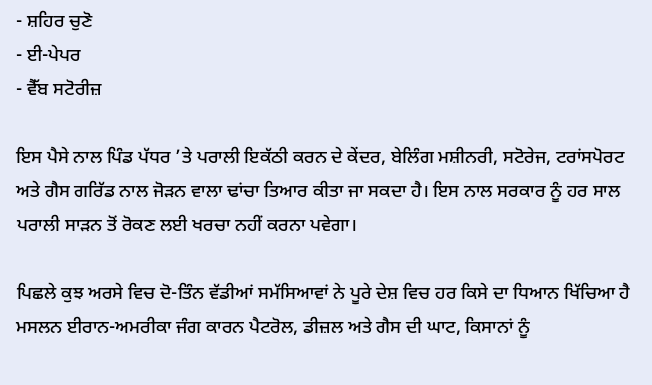- ਸ਼ਹਿਰ ਚੁਣੋ
- ਈ-ਪੇਪਰ
- ਵੈੱਬ ਸਟੋਰੀਜ਼

ਇਸ ਪੈਸੇ ਨਾਲ ਪਿੰਡ ਪੱਧਰ ’ਤੇ ਪਰਾਲੀ ਇਕੱਠੀ ਕਰਨ ਦੇ ਕੇਂਦਰ, ਬੇਲਿੰਗ ਮਸ਼ੀਨਰੀ, ਸਟੋਰੇਜ, ਟਰਾਂਸਪੋਰਟ ਅਤੇ ਗੈਸ ਗਰਿੱਡ ਨਾਲ ਜੋੜਨ ਵਾਲਾ ਢਾਂਚਾ ਤਿਆਰ ਕੀਤਾ ਜਾ ਸਕਦਾ ਹੈ। ਇਸ ਨਾਲ ਸਰਕਾਰ ਨੂੰ ਹਰ ਸਾਲ ਪਰਾਲੀ ਸਾੜਨ ਤੋਂ ਰੋਕਣ ਲਈ ਖਰਚਾ ਨਹੀਂ ਕਰਨਾ ਪਵੇਗਾ।

ਪਿਛਲੇ ਕੁਝ ਅਰਸੇ ਵਿਚ ਦੋ-ਤਿੰਨ ਵੱਡੀਆਂ ਸਮੱਸਿਆਵਾਂ ਨੇ ਪੂਰੇ ਦੇਸ਼ ਵਿਚ ਹਰ ਕਿਸੇ ਦਾ ਧਿਆਨ ਖਿੱਚਿਆ ਹੈ ਮਸਲਨ ਈਰਾਨ-ਅਮਰੀਕਾ ਜੰਗ ਕਾਰਨ ਪੈਟਰੋਲ, ਡੀਜ਼ਲ ਅਤੇ ਗੈਸ ਦੀ ਘਾਟ, ਕਿਸਾਨਾਂ ਨੂੰ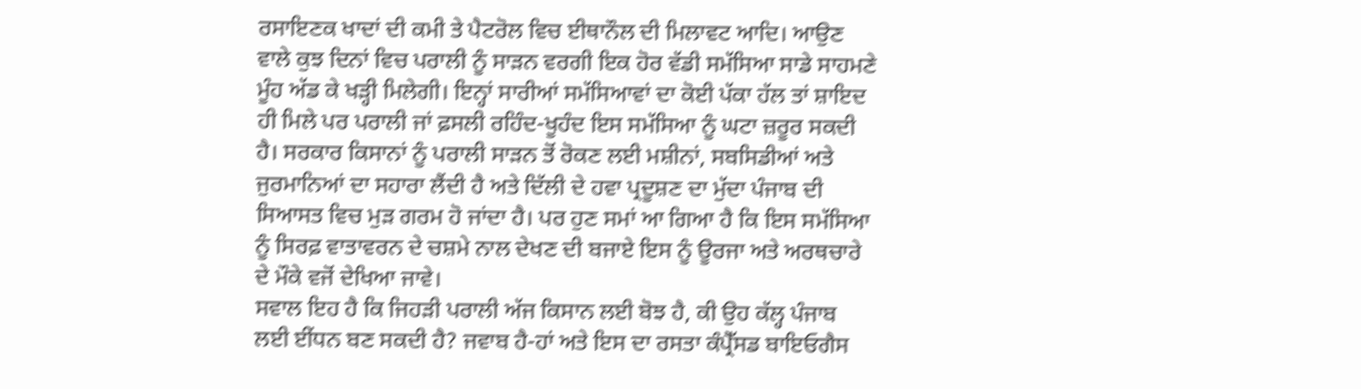ਰਸਾਇਣਕ ਖਾਦਾਂ ਦੀ ਕਮੀ ਤੇ ਪੈਟਰੋਲ ਵਿਚ ਈਥਾਨੌਲ ਦੀ ਮਿਲਾਵਟ ਆਦਿ। ਆਉਣ ਵਾਲੇ ਕੁਝ ਦਿਨਾਂ ਵਿਚ ਪਰਾਲੀ ਨੂੰ ਸਾੜਨ ਵਰਗੀ ਇਕ ਹੋਰ ਵੱਡੀ ਸਮੱਸਿਆ ਸਾਡੇ ਸਾਹਮਣੇ ਮੂੰਹ ਅੱਡ ਕੇ ਖੜ੍ਹੀ ਮਿਲੇਗੀ। ਇਨ੍ਹਾਂ ਸਾਰੀਆਂ ਸਮੱਸਿਆਵਾਂ ਦਾ ਕੋਈ ਪੱਕਾ ਹੱਲ ਤਾਂ ਸ਼ਾਇਦ ਹੀ ਮਿਲੇ ਪਰ ਪਰਾਲੀ ਜਾਂ ਫ਼ਸਲੀ ਰਹਿੰਦ-ਖੂਹੰਦ ਇਸ ਸਮੱਸਿਆ ਨੂੰ ਘਟਾ ਜ਼ਰੂਰ ਸਕਦੀ ਹੈ। ਸਰਕਾਰ ਕਿਸਾਨਾਂ ਨੂੰ ਪਰਾਲੀ ਸਾੜਨ ਤੋਂ ਰੋਕਣ ਲਈ ਮਸ਼ੀਨਾਂ, ਸਬਸਿਡੀਆਂ ਅਤੇ ਜੁਰਮਾਨਿਆਂ ਦਾ ਸਹਾਰਾ ਲੈਂਦੀ ਹੈ ਅਤੇ ਦਿੱਲੀ ਦੇ ਹਵਾ ਪ੍ਰਦੂਸ਼ਣ ਦਾ ਮੁੱਦਾ ਪੰਜਾਬ ਦੀ ਸਿਆਸਤ ਵਿਚ ਮੁੜ ਗਰਮ ਹੋ ਜਾਂਦਾ ਹੈ। ਪਰ ਹੁਣ ਸਮਾਂ ਆ ਗਿਆ ਹੈ ਕਿ ਇਸ ਸਮੱਸਿਆ ਨੂੰ ਸਿਰਫ਼ ਵਾਤਾਵਰਨ ਦੇ ਚਸ਼ਮੇ ਨਾਲ ਦੇਖਣ ਦੀ ਬਜਾਏ ਇਸ ਨੂੰ ਊਰਜਾ ਅਤੇ ਅਰਥਚਾਰੇ ਦੇ ਮੌਕੇ ਵਜੋਂ ਦੇਖਿਆ ਜਾਵੇ।
ਸਵਾਲ ਇਹ ਹੈ ਕਿ ਜਿਹੜੀ ਪਰਾਲੀ ਅੱਜ ਕਿਸਾਨ ਲਈ ਬੋਝ ਹੈ, ਕੀ ਉਹ ਕੱਲ੍ਹ ਪੰਜਾਬ ਲਈ ਈਂਧਨ ਬਣ ਸਕਦੀ ਹੈ? ਜਵਾਬ ਹੈ-ਹਾਂ ਅਤੇ ਇਸ ਦਾ ਰਸਤਾ ਕੰਪ੍ਰੈੱਸਡ ਬਾਇਓਗੈਸ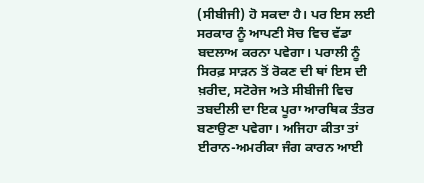(ਸੀਬੀਜੀ) ਹੋ ਸਕਦਾ ਹੈ। ਪਰ ਇਸ ਲਈ ਸਰਕਾਰ ਨੂੰ ਆਪਣੀ ਸੋਚ ਵਿਚ ਵੱਡਾ ਬਦਲਾਅ ਕਰਨਾ ਪਵੇਗਾ। ਪਰਾਲੀ ਨੂੰ ਸਿਰਫ਼ ਸਾੜਨ ਤੋਂ ਰੋਕਣ ਦੀ ਥਾਂ ਇਸ ਦੀ ਖ਼ਰੀਦ, ਸਟੋਰੇਜ ਅਤੇ ਸੀਬੀਜੀ ਵਿਚ ਤਬਦੀਲੀ ਦਾ ਇਕ ਪੂਰਾ ਆਰਥਿਕ ਤੰਤਰ ਬਣਾਉਣਾ ਪਵੇਗਾ। ਅਜਿਹਾ ਕੀਤਾ ਤਾਂ ਈਰਾਨ-ਅਮਰੀਕਾ ਜੰਗ ਕਾਰਨ ਆਈ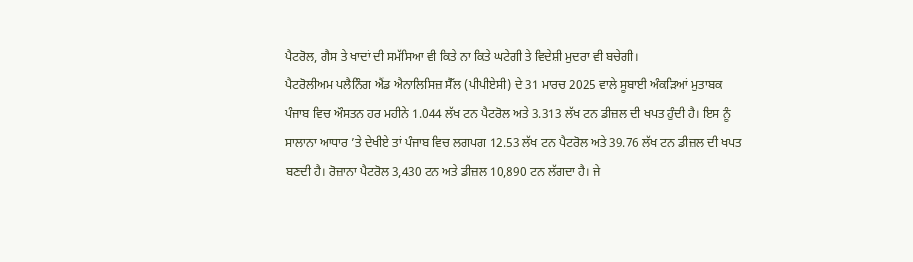ਪੈਟਰੋਲ, ਗੈਸ ਤੇ ਖਾਦਾਂ ਦੀ ਸਮੱਸਿਆ ਵੀ ਕਿਤੇ ਨਾ ਕਿਤੇ ਘਟੇਗੀ ਤੇ ਵਿਦੇਸ਼ੀ ਮੁਦਰਾ ਵੀ ਬਚੇਗੀ।
ਪੈਟਰੋਲੀਅਮ ਪਲੈਨਿੰਗ ਐਂਡ ਐਨਾਲਿਸਿਜ਼ ਸੈੱਲ (ਪੀਪੀਏਸੀ) ਦੇ 31 ਮਾਰਚ 2025 ਵਾਲੇ ਸੂਬਾਈ ਅੰਕੜਿਆਂ ਮੁਤਾਬਕ ਪੰਜਾਬ ਵਿਚ ਔਸਤਨ ਹਰ ਮਹੀਨੇ 1.044 ਲੱਖ ਟਨ ਪੈਟਰੋਲ ਅਤੇ 3.313 ਲੱਖ ਟਨ ਡੀਜ਼ਲ ਦੀ ਖਪਤ ਹੁੰਦੀ ਹੈ। ਇਸ ਨੂੰ ਸਾਲਾਨਾ ਆਧਾਰ ’ਤੇ ਦੇਖੀਏ ਤਾਂ ਪੰਜਾਬ ਵਿਚ ਲਗਪਗ 12.53 ਲੱਖ ਟਨ ਪੈਟਰੋਲ ਅਤੇ 39.76 ਲੱਖ ਟਨ ਡੀਜ਼ਲ ਦੀ ਖਪਤ ਬਣਦੀ ਹੈ। ਰੋਜ਼ਾਨਾ ਪੈਟਰੋਲ 3,430 ਟਨ ਅਤੇ ਡੀਜ਼ਲ 10,890 ਟਨ ਲੱਗਦਾ ਹੈ। ਜੇ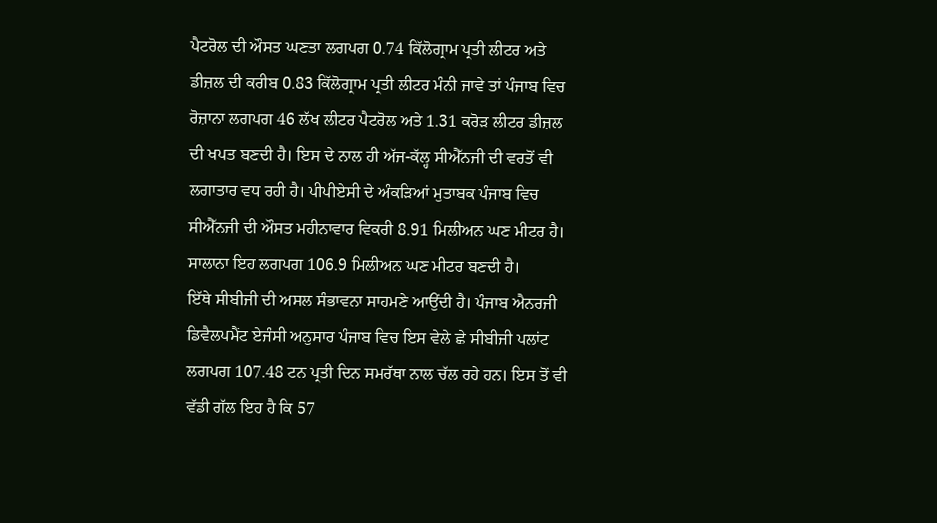ਪੈਟਰੋਲ ਦੀ ਔਸਤ ਘਣਤਾ ਲਗਪਗ 0.74 ਕਿੱਲੋਗ੍ਰਾਮ ਪ੍ਰਤੀ ਲੀਟਰ ਅਤੇ ਡੀਜ਼ਲ ਦੀ ਕਰੀਬ 0.83 ਕਿੱਲੋਗ੍ਰਾਮ ਪ੍ਰਤੀ ਲੀਟਰ ਮੰਨੀ ਜਾਵੇ ਤਾਂ ਪੰਜਾਬ ਵਿਚ ਰੋਜ਼ਾਨਾ ਲਗਪਗ 46 ਲੱਖ ਲੀਟਰ ਪੈਟਰੋਲ ਅਤੇ 1.31 ਕਰੋੜ ਲੀਟਰ ਡੀਜ਼ਲ ਦੀ ਖਪਤ ਬਣਦੀ ਹੈ। ਇਸ ਦੇ ਨਾਲ ਹੀ ਅੱਜ-ਕੱਲ੍ਹ ਸੀਐੱਨਜੀ ਦੀ ਵਰਤੋਂ ਵੀ ਲਗਾਤਾਰ ਵਧ ਰਹੀ ਹੈ। ਪੀਪੀਏਸੀ ਦੇ ਅੰਕੜਿਆਂ ਮੁਤਾਬਕ ਪੰਜਾਬ ਵਿਚ ਸੀਐੱਨਜੀ ਦੀ ਔਸਤ ਮਹੀਨਾਵਾਰ ਵਿਕਰੀ 8.91 ਮਿਲੀਅਨ ਘਣ ਮੀਟਰ ਹੈ। ਸਾਲਾਨਾ ਇਹ ਲਗਪਗ 106.9 ਮਿਲੀਅਨ ਘਣ ਮੀਟਰ ਬਣਦੀ ਹੈ।
ਇੱਥੇ ਸੀਬੀਜੀ ਦੀ ਅਸਲ ਸੰਭਾਵਨਾ ਸਾਹਮਣੇ ਆਉਂਦੀ ਹੈ। ਪੰਜਾਬ ਐਨਰਜੀ ਡਿਵੈਲਪਮੈਂਟ ਏਜੰਸੀ ਅਨੁਸਾਰ ਪੰਜਾਬ ਵਿਚ ਇਸ ਵੇਲੇ ਛੇ ਸੀਬੀਜੀ ਪਲਾਂਟ ਲਗਪਗ 107.48 ਟਨ ਪ੍ਰਤੀ ਦਿਨ ਸਮਰੱਥਾ ਨਾਲ ਚੱਲ ਰਹੇ ਹਨ। ਇਸ ਤੋਂ ਵੀ ਵੱਡੀ ਗੱਲ ਇਹ ਹੈ ਕਿ 57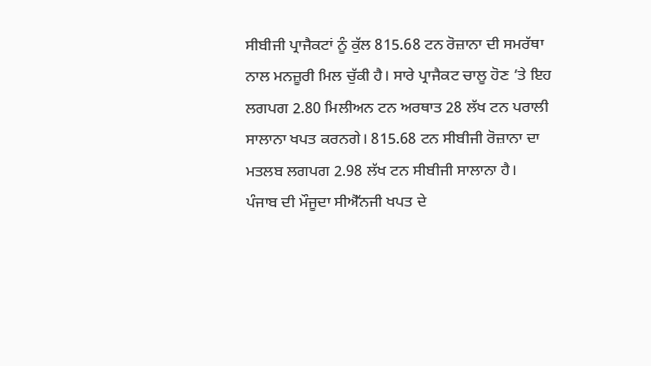ਸੀਬੀਜੀ ਪ੍ਰਾਜੈਕਟਾਂ ਨੂੰ ਕੁੱਲ 815.68 ਟਨ ਰੋਜ਼ਾਨਾ ਦੀ ਸਮਰੱਥਾ ਨਾਲ ਮਨਜ਼ੂਰੀ ਮਿਲ ਚੁੱਕੀ ਹੈ। ਸਾਰੇ ਪ੍ਰਾਜੈਕਟ ਚਾਲੂ ਹੋਣ ’ਤੇ ਇਹ ਲਗਪਗ 2.80 ਮਿਲੀਅਨ ਟਨ ਅਰਥਾਤ 28 ਲੱਖ ਟਨ ਪਰਾਲੀ ਸਾਲਾਨਾ ਖਪਤ ਕਰਨਗੇ। 815.68 ਟਨ ਸੀਬੀਜੀ ਰੋਜ਼ਾਨਾ ਦਾ ਮਤਲਬ ਲਗਪਗ 2.98 ਲੱਖ ਟਨ ਸੀਬੀਜੀ ਸਾਲਾਨਾ ਹੈ।
ਪੰਜਾਬ ਦੀ ਮੌਜੂਦਾ ਸੀਐੱਨਜੀ ਖਪਤ ਦੇ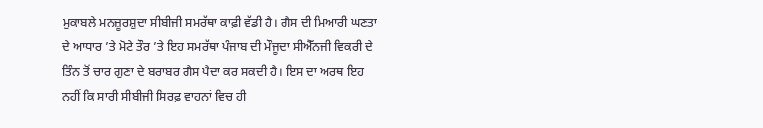ਮੁਕਾਬਲੇ ਮਨਜ਼ੂਰਸ਼ੁਦਾ ਸੀਬੀਜੀ ਸਮਰੱਥਾ ਕਾਫ਼ੀ ਵੱਡੀ ਹੈ। ਗੈਸ ਦੀ ਮਿਆਰੀ ਘਣਤਾ ਦੇ ਆਧਾਰ ’ਤੇ ਮੋਟੇ ਤੌਰ ’ਤੇ ਇਹ ਸਮਰੱਥਾ ਪੰਜਾਬ ਦੀ ਮੌਜੂਦਾ ਸੀਐੱਨਜੀ ਵਿਕਰੀ ਦੇ ਤਿੰਨ ਤੋਂ ਚਾਰ ਗੁਣਾ ਦੇ ਬਰਾਬਰ ਗੈਸ ਪੈਦਾ ਕਰ ਸਕਦੀ ਹੈ। ਇਸ ਦਾ ਅਰਥ ਇਹ ਨਹੀਂ ਕਿ ਸਾਰੀ ਸੀਬੀਜੀ ਸਿਰਫ਼ ਵਾਹਨਾਂ ਵਿਚ ਹੀ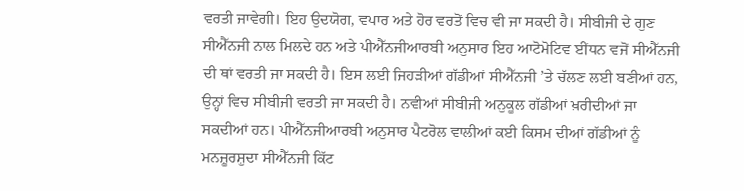ਵਰਤੀ ਜਾਵੇਗੀ। ਇਹ ਉਦਯੋਗ, ਵਪਾਰ ਅਤੇ ਹੋਰ ਵਰਤੋਂ ਵਿਚ ਵੀ ਜਾ ਸਕਦੀ ਹੈ। ਸੀਬੀਜੀ ਦੇ ਗੁਣ ਸੀਐੱਨਜੀ ਨਾਲ ਮਿਲਦੇ ਹਨ ਅਤੇ ਪੀਐੱਨਜੀਆਰਬੀ ਅਨੁਸਾਰ ਇਹ ਆਟੋਮੋਟਿਵ ਈਂਧਨ ਵਜੋਂ ਸੀਐੱਨਜੀ ਦੀ ਥਾਂ ਵਰਤੀ ਜਾ ਸਕਦੀ ਹੈ। ਇਸ ਲਈ ਜਿਹੜੀਆਂ ਗੱਡੀਆਂ ਸੀਐੱਨਜੀ ’ਤੇ ਚੱਲਣ ਲਈ ਬਣੀਆਂ ਹਨ, ਉਨ੍ਹਾਂ ਵਿਚ ਸੀਬੀਜੀ ਵਰਤੀ ਜਾ ਸਕਦੀ ਹੈ। ਨਵੀਆਂ ਸੀਬੀਜੀ ਅਨੁਕੂਲ ਗੱਡੀਆਂ ਖ਼ਰੀਦੀਆਂ ਜਾ ਸਕਦੀਆਂ ਹਨ। ਪੀਐੱਨਜੀਆਰਬੀ ਅਨੁਸਾਰ ਪੈਟਰੋਲ ਵਾਲੀਆਂ ਕਈ ਕਿਸਮ ਦੀਆਂ ਗੱਡੀਆਂ ਨੂੰ ਮਨਜ਼ੂਰਸ਼ੁਦਾ ਸੀਐੱਨਜੀ ਕਿੱਟ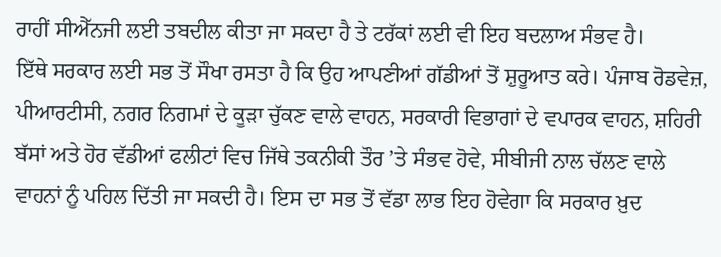ਰਾਹੀਂ ਸੀਐੱਨਜੀ ਲਈ ਤਬਦੀਲ ਕੀਤਾ ਜਾ ਸਕਦਾ ਹੈ ਤੇ ਟਰੱਕਾਂ ਲਈ ਵੀ ਇਹ ਬਦਲਾਅ ਸੰਭਵ ਹੈ।
ਇੱਥੇ ਸਰਕਾਰ ਲਈ ਸਭ ਤੋਂ ਸੌਖਾ ਰਸਤਾ ਹੈ ਕਿ ਉਹ ਆਪਣੀਆਂ ਗੱਡੀਆਂ ਤੋਂ ਸ਼ੁਰੂਆਤ ਕਰੇ। ਪੰਜਾਬ ਰੋਡਵੇਜ਼, ਪੀਆਰਟੀਸੀ, ਨਗਰ ਨਿਗਮਾਂ ਦੇ ਕੂੜਾ ਚੁੱਕਣ ਵਾਲੇ ਵਾਹਨ, ਸਰਕਾਰੀ ਵਿਭਾਗਾਂ ਦੇ ਵਪਾਰਕ ਵਾਹਨ, ਸ਼ਹਿਰੀ ਬੱਸਾਂ ਅਤੇ ਹੋਰ ਵੱਡੀਆਂ ਫਲੀਟਾਂ ਵਿਚ ਜਿੱਥੇ ਤਕਨੀਕੀ ਤੌਰ ’ਤੇ ਸੰਭਵ ਹੋਵੇ, ਸੀਬੀਜੀ ਨਾਲ ਚੱਲਣ ਵਾਲੇ ਵਾਹਨਾਂ ਨੂੰ ਪਹਿਲ ਦਿੱਤੀ ਜਾ ਸਕਦੀ ਹੈ। ਇਸ ਦਾ ਸਭ ਤੋਂ ਵੱਡਾ ਲਾਭ ਇਹ ਹੋਵੇਗਾ ਕਿ ਸਰਕਾਰ ਖ਼ੁਦ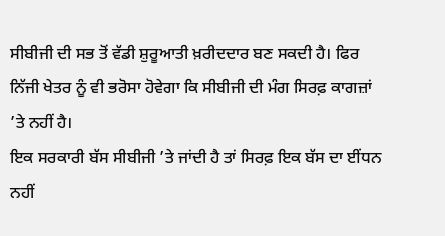ਸੀਬੀਜੀ ਦੀ ਸਭ ਤੋਂ ਵੱਡੀ ਸ਼ੁਰੂਆਤੀ ਖ਼ਰੀਦਦਾਰ ਬਣ ਸਕਦੀ ਹੈ। ਫਿਰ ਨਿੱਜੀ ਖੇਤਰ ਨੂੰ ਵੀ ਭਰੋਸਾ ਹੋਵੇਗਾ ਕਿ ਸੀਬੀਜੀ ਦੀ ਮੰਗ ਸਿਰਫ਼ ਕਾਗਜ਼ਾਂ ’ਤੇ ਨਹੀਂ ਹੈ।
ਇਕ ਸਰਕਾਰੀ ਬੱਸ ਸੀਬੀਜੀ ’ਤੇ ਜਾਂਦੀ ਹੈ ਤਾਂ ਸਿਰਫ਼ ਇਕ ਬੱਸ ਦਾ ਈਂਧਨ ਨਹੀਂ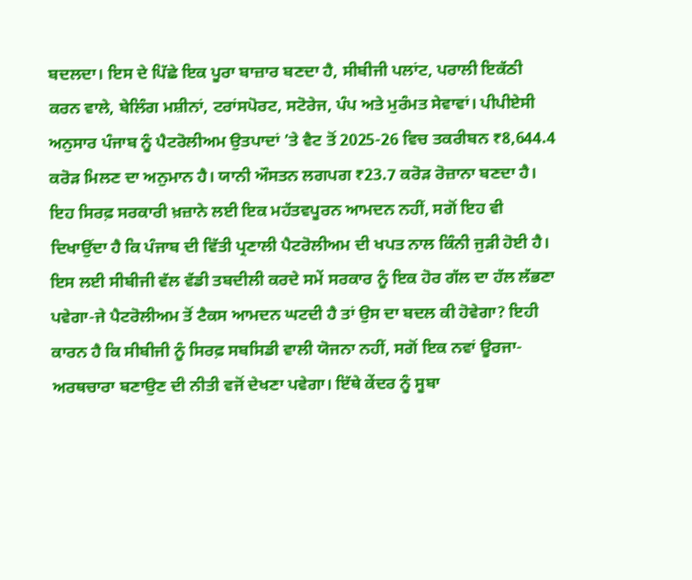ਬਦਲਦਾ। ਇਸ ਦੇ ਪਿੱਛੇ ਇਕ ਪੂਰਾ ਬਾਜ਼ਾਰ ਬਣਦਾ ਹੈ, ਸੀਬੀਜੀ ਪਲਾਂਟ, ਪਰਾਲੀ ਇਕੱਠੀ ਕਰਨ ਵਾਲੇ, ਬੇਲਿੰਗ ਮਸ਼ੀਨਾਂ, ਟਰਾਂਸਪੋਰਟ, ਸਟੋਰੇਜ, ਪੰਪ ਅਤੇ ਮੁਰੰਮਤ ਸੇਵਾਵਾਂ। ਪੀਪੀਏਸੀ ਅਨੁਸਾਰ ਪੰਜਾਬ ਨੂੰ ਪੈਟਰੋਲੀਅਮ ਉਤਪਾਦਾਂ ’ਤੇ ਵੈਟ ਤੋਂ 2025-26 ਵਿਚ ਤਕਰੀਬਨ ₹8,644.4 ਕਰੋੜ ਮਿਲਣ ਦਾ ਅਨੁਮਾਨ ਹੈ। ਯਾਨੀ ਔਸਤਨ ਲਗਪਗ ₹23.7 ਕਰੋੜ ਰੋਜ਼ਾਨਾ ਬਣਦਾ ਹੈ। ਇਹ ਸਿਰਫ਼ ਸਰਕਾਰੀ ਖ਼ਜ਼ਾਨੇ ਲਈ ਇਕ ਮਹੱਤਵਪੂਰਨ ਆਮਦਨ ਨਹੀਂ, ਸਗੋਂ ਇਹ ਵੀ ਦਿਖਾਉਂਦਾ ਹੈ ਕਿ ਪੰਜਾਬ ਦੀ ਵਿੱਤੀ ਪ੍ਰਣਾਲੀ ਪੈਟਰੋਲੀਅਮ ਦੀ ਖਪਤ ਨਾਲ ਕਿੰਨੀ ਜੁੜੀ ਹੋਈ ਹੈ। ਇਸ ਲਈ ਸੀਬੀਜੀ ਵੱਲ ਵੱਡੀ ਤਬਦੀਲੀ ਕਰਦੇ ਸਮੇਂ ਸਰਕਾਰ ਨੂੰ ਇਕ ਹੋਰ ਗੱਲ ਦਾ ਹੱਲ ਲੱਭਣਾ ਪਵੇਗਾ-ਜੇ ਪੈਟਰੋਲੀਅਮ ਤੋਂ ਟੈਕਸ ਆਮਦਨ ਘਟਦੀ ਹੈ ਤਾਂ ਉਸ ਦਾ ਬਦਲ ਕੀ ਹੋਵੇਗਾ? ਇਹੀ ਕਾਰਨ ਹੈ ਕਿ ਸੀਬੀਜੀ ਨੂੰ ਸਿਰਫ਼ ਸਬਸਿਡੀ ਵਾਲੀ ਯੋਜਨਾ ਨਹੀਂ, ਸਗੋਂ ਇਕ ਨਵਾਂ ਊਰਜਾ-ਅਰਥਚਾਰਾ ਬਣਾਉਣ ਦੀ ਨੀਤੀ ਵਜੋਂ ਦੇਖਣਾ ਪਵੇਗਾ। ਇੱਥੇ ਕੇਂਦਰ ਨੂੰ ਸੂਬਾ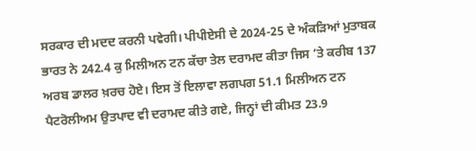ਸਰਕਾਰ ਦੀ ਮਦਦ ਕਰਨੀ ਪਵੇਗੀ। ਪੀਪੀਏਸੀ ਦੇ 2024-25 ਦੇ ਅੰਕੜਿਆਂ ਮੁਤਾਬਕ ਭਾਰਤ ਨੇ 242.4 ਕੁ ਮਿਲੀਅਨ ਟਨ ਕੱਚਾ ਤੇਲ ਦਰਾਮਦ ਕੀਤਾ ਜਿਸ ’ਤੇ ਕਰੀਬ 137 ਅਰਬ ਡਾਲਰ ਖ਼ਰਚ ਹੋਏ। ਇਸ ਤੋਂ ਇਲਾਵਾ ਲਗਪਗ 51.1 ਮਿਲੀਅਨ ਟਨ ਪੈਟਰੋਲੀਅਮ ਉਤਪਾਦ ਵੀ ਦਰਾਮਦ ਕੀਤੇ ਗਏ, ਜਿਨ੍ਹਾਂ ਦੀ ਕੀਮਤ 23.9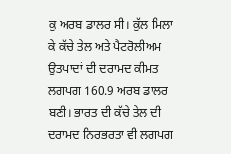ਕੁ ਅਰਬ ਡਾਲਰ ਸੀ। ਕੁੱਲ ਮਿਲਾ ਕੇ ਕੱਚੇ ਤੇਲ ਅਤੇ ਪੈਟਰੋਲੀਅਮ ਉਤਪਾਦਾਂ ਦੀ ਦਰਾਮਦ ਕੀਮਤ ਲਗਪਗ 160.9 ਅਰਬ ਡਾਲਰ ਬਣੀ। ਭਾਰਤ ਦੀ ਕੱਚੇ ਤੇਲ ਦੀ ਦਰਾਮਦ ਨਿਰਭਰਤਾ ਵੀ ਲਗਪਗ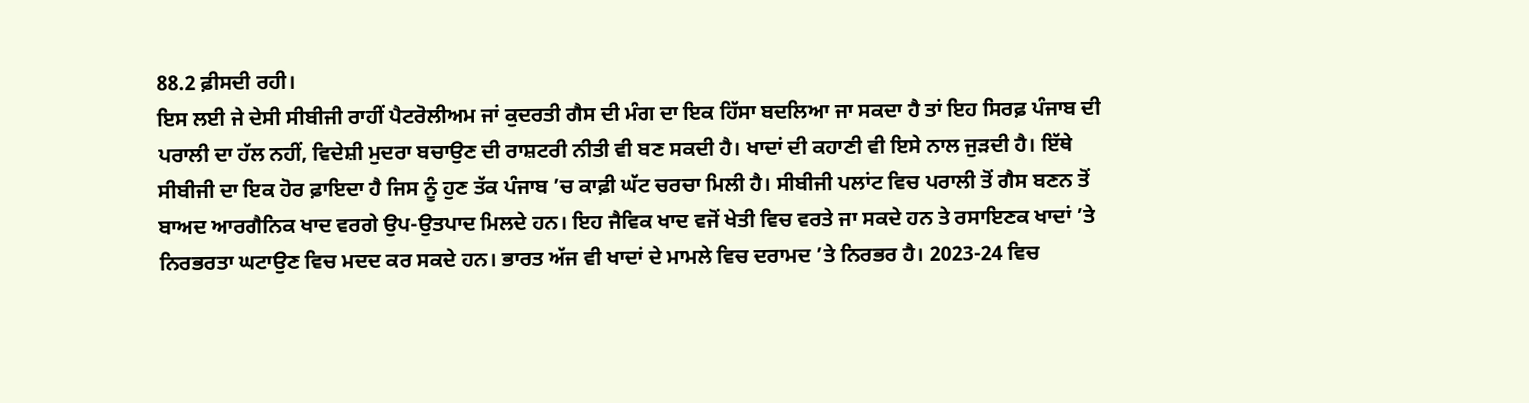88.2 ਫ਼ੀਸਦੀ ਰਹੀ।
ਇਸ ਲਈ ਜੇ ਦੇਸੀ ਸੀਬੀਜੀ ਰਾਹੀਂ ਪੈਟਰੋਲੀਅਮ ਜਾਂ ਕੁਦਰਤੀ ਗੈਸ ਦੀ ਮੰਗ ਦਾ ਇਕ ਹਿੱਸਾ ਬਦਲਿਆ ਜਾ ਸਕਦਾ ਹੈ ਤਾਂ ਇਹ ਸਿਰਫ਼ ਪੰਜਾਬ ਦੀ ਪਰਾਲੀ ਦਾ ਹੱਲ ਨਹੀਂ, ਵਿਦੇਸ਼ੀ ਮੁਦਰਾ ਬਚਾਉਣ ਦੀ ਰਾਸ਼ਟਰੀ ਨੀਤੀ ਵੀ ਬਣ ਸਕਦੀ ਹੈ। ਖਾਦਾਂ ਦੀ ਕਹਾਣੀ ਵੀ ਇਸੇ ਨਾਲ ਜੁੜਦੀ ਹੈ। ਇੱਥੇ ਸੀਬੀਜੀ ਦਾ ਇਕ ਹੋਰ ਫ਼ਾਇਦਾ ਹੈ ਜਿਸ ਨੂੰ ਹੁਣ ਤੱਕ ਪੰਜਾਬ ’ਚ ਕਾਫ਼ੀ ਘੱਟ ਚਰਚਾ ਮਿਲੀ ਹੈ। ਸੀਬੀਜੀ ਪਲਾਂਟ ਵਿਚ ਪਰਾਲੀ ਤੋਂ ਗੈਸ ਬਣਨ ਤੋਂ ਬਾਅਦ ਆਰਗੈਨਿਕ ਖਾਦ ਵਰਗੇ ਉਪ-ਉਤਪਾਦ ਮਿਲਦੇ ਹਨ। ਇਹ ਜੈਵਿਕ ਖਾਦ ਵਜੋਂ ਖੇਤੀ ਵਿਚ ਵਰਤੇ ਜਾ ਸਕਦੇ ਹਨ ਤੇ ਰਸਾਇਣਕ ਖਾਦਾਂ ’ਤੇ ਨਿਰਭਰਤਾ ਘਟਾਉਣ ਵਿਚ ਮਦਦ ਕਰ ਸਕਦੇ ਹਨ। ਭਾਰਤ ਅੱਜ ਵੀ ਖਾਦਾਂ ਦੇ ਮਾਮਲੇ ਵਿਚ ਦਰਾਮਦ ’ਤੇ ਨਿਰਭਰ ਹੈ। 2023-24 ਵਿਚ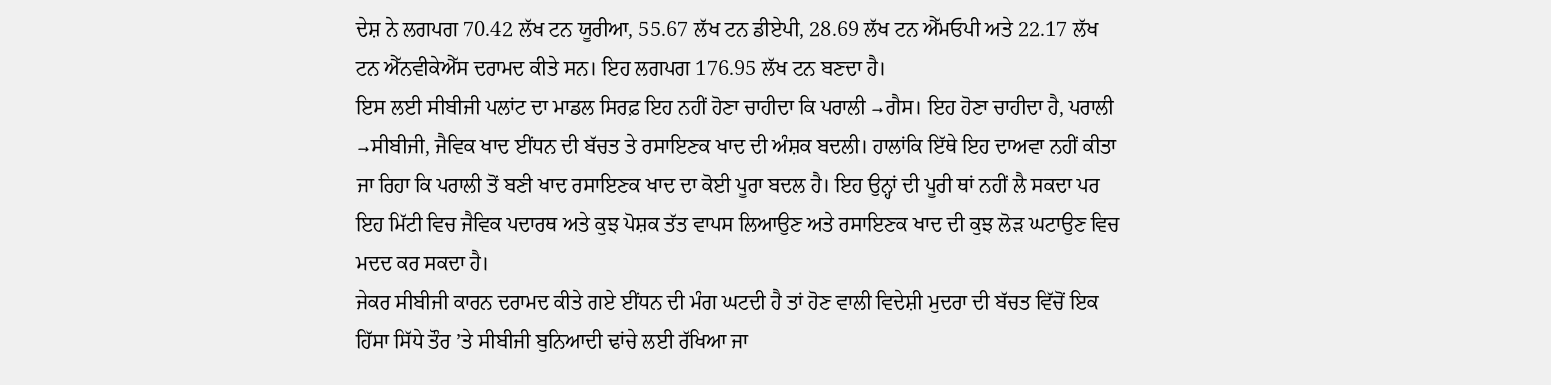ਦੇਸ਼ ਨੇ ਲਗਪਗ 70.42 ਲੱਖ ਟਨ ਯੂਰੀਆ, 55.67 ਲੱਖ ਟਨ ਡੀਏਪੀ, 28.69 ਲੱਖ ਟਨ ਐੱਮਓਪੀ ਅਤੇ 22.17 ਲੱਖ ਟਨ ਐੱਨਵੀਕੇਐੱਸ ਦਰਾਮਦ ਕੀਤੇ ਸਨ। ਇਹ ਲਗਪਗ 176.95 ਲੱਖ ਟਨ ਬਣਦਾ ਹੈ।
ਇਸ ਲਈ ਸੀਬੀਜੀ ਪਲਾਂਟ ਦਾ ਮਾਡਲ ਸਿਰਫ਼ ਇਹ ਨਹੀਂ ਹੋਣਾ ਚਾਹੀਦਾ ਕਿ ਪਰਾਲੀ →ਗੈਸ। ਇਹ ਹੋਣਾ ਚਾਹੀਦਾ ਹੈ, ਪਰਾਲੀ →ਸੀਬੀਜੀ, ਜੈਵਿਕ ਖਾਦ ਈਂਧਨ ਦੀ ਬੱਚਤ ਤੇ ਰਸਾਇਣਕ ਖਾਦ ਦੀ ਅੰਸ਼ਕ ਬਦਲੀ। ਹਾਲਾਂਕਿ ਇੱਥੇ ਇਹ ਦਾਅਵਾ ਨਹੀਂ ਕੀਤਾ ਜਾ ਰਿਹਾ ਕਿ ਪਰਾਲੀ ਤੋਂ ਬਣੀ ਖਾਦ ਰਸਾਇਣਕ ਖਾਦ ਦਾ ਕੋਈ ਪੂਰਾ ਬਦਲ ਹੈ। ਇਹ ਉਨ੍ਹਾਂ ਦੀ ਪੂਰੀ ਥਾਂ ਨਹੀਂ ਲੈ ਸਕਦਾ ਪਰ ਇਹ ਮਿੱਟੀ ਵਿਚ ਜੈਵਿਕ ਪਦਾਰਥ ਅਤੇ ਕੁਝ ਪੋਸ਼ਕ ਤੱਤ ਵਾਪਸ ਲਿਆਉਣ ਅਤੇ ਰਸਾਇਣਕ ਖਾਦ ਦੀ ਕੁਝ ਲੋੜ ਘਟਾਉਣ ਵਿਚ ਮਦਦ ਕਰ ਸਕਦਾ ਹੈ।
ਜੇਕਰ ਸੀਬੀਜੀ ਕਾਰਨ ਦਰਾਮਦ ਕੀਤੇ ਗਏ ਈਂਧਨ ਦੀ ਮੰਗ ਘਟਦੀ ਹੈ ਤਾਂ ਹੋਣ ਵਾਲੀ ਵਿਦੇਸ਼ੀ ਮੁਦਰਾ ਦੀ ਬੱਚਤ ਵਿੱਚੋਂ ਇਕ ਹਿੱਸਾ ਸਿੱਧੇ ਤੌਰ ’ਤੇ ਸੀਬੀਜੀ ਬੁਨਿਆਦੀ ਢਾਂਚੇ ਲਈ ਰੱਖਿਆ ਜਾ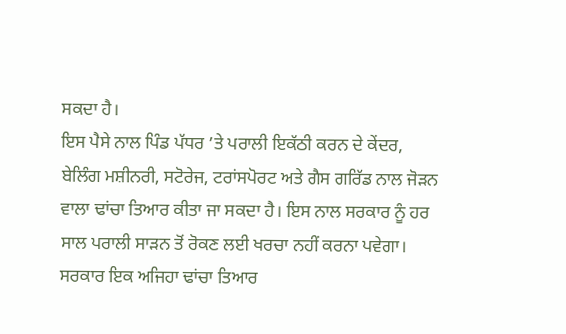ਸਕਦਾ ਹੈ।
ਇਸ ਪੈਸੇ ਨਾਲ ਪਿੰਡ ਪੱਧਰ ’ਤੇ ਪਰਾਲੀ ਇਕੱਠੀ ਕਰਨ ਦੇ ਕੇਂਦਰ, ਬੇਲਿੰਗ ਮਸ਼ੀਨਰੀ, ਸਟੋਰੇਜ, ਟਰਾਂਸਪੋਰਟ ਅਤੇ ਗੈਸ ਗਰਿੱਡ ਨਾਲ ਜੋੜਨ ਵਾਲਾ ਢਾਂਚਾ ਤਿਆਰ ਕੀਤਾ ਜਾ ਸਕਦਾ ਹੈ। ਇਸ ਨਾਲ ਸਰਕਾਰ ਨੂੰ ਹਰ ਸਾਲ ਪਰਾਲੀ ਸਾੜਨ ਤੋਂ ਰੋਕਣ ਲਈ ਖਰਚਾ ਨਹੀਂ ਕਰਨਾ ਪਵੇਗਾ। ਸਰਕਾਰ ਇਕ ਅਜਿਹਾ ਢਾਂਚਾ ਤਿਆਰ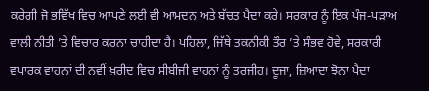ਕਰੇਗੀ ਜੋ ਭਵਿੱਖ ਵਿਚ ਆਪਣੇ ਲਈ ਵੀ ਆਮਦਨ ਅਤੇ ਬੱਚਤ ਪੈਦਾ ਕਰੇ। ਸਰਕਾਰ ਨੂੰ ਇਕ ਪੰਜ-ਪੜਾਅ ਵਾਲੀ ਨੀਤੀ ’ਤੇ ਵਿਚਾਰ ਕਰਨਾ ਚਾਹੀਦਾ ਹੈ। ਪਹਿਲਾ, ਜਿੱਥੇ ਤਕਨੀਕੀ ਤੌਰ ’ਤੇ ਸੰਭਵ ਹੋਵੇ, ਸਰਕਾਰੀ ਵਪਾਰਕ ਵਾਹਨਾਂ ਦੀ ਨਵੀਂ ਖ਼ਰੀਦ ਵਿਚ ਸੀਬੀਜੀ ਵਾਹਨਾਂ ਨੂੰ ਤਰਜੀਹ। ਦੂਜਾ, ਜ਼ਿਆਦਾ ਝੋਨਾ ਪੈਦਾ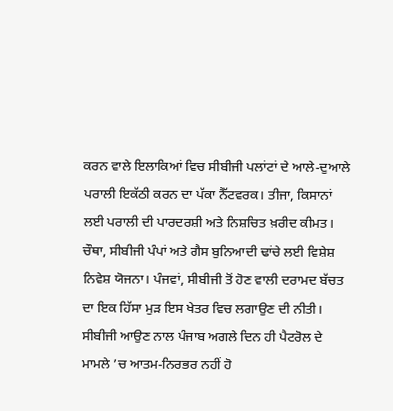ਕਰਨ ਵਾਲੇ ਇਲਾਕਿਆਂ ਵਿਚ ਸੀਬੀਜੀ ਪਲਾਂਟਾਂ ਦੇ ਆਲੇ-ਦੁਆਲੇ ਪਰਾਲੀ ਇਕੱਠੀ ਕਰਨ ਦਾ ਪੱਕਾ ਨੈੱਟਵਰਕ। ਤੀਜਾ, ਕਿਸਾਨਾਂ ਲਈ ਪਰਾਲੀ ਦੀ ਪਾਰਦਰਸ਼ੀ ਅਤੇ ਨਿਸ਼ਚਿਤ ਖ਼ਰੀਦ ਕੀਮਤ। ਚੌਥਾ, ਸੀਬੀਜੀ ਪੰਪਾਂ ਅਤੇ ਗੈਸ ਬੁਨਿਆਦੀ ਢਾਂਚੇ ਲਈ ਵਿਸ਼ੇਸ਼ ਨਿਵੇਸ਼ ਯੋਜਨਾ। ਪੰਜਵਾਂ, ਸੀਬੀਜੀ ਤੋਂ ਹੋਣ ਵਾਲੀ ਦਰਾਮਦ ਬੱਚਤ ਦਾ ਇਕ ਹਿੱਸਾ ਮੁੜ ਇਸ ਖੇਤਰ ਵਿਚ ਲਗਾਉਣ ਦੀ ਨੀਤੀ।
ਸੀਬੀਜੀ ਆਉਣ ਨਾਲ ਪੰਜਾਬ ਅਗਲੇ ਦਿਨ ਹੀ ਪੈਟਰੋਲ ਦੇ ਮਾਮਲੇ ’ਚ ਆਤਮ-ਨਿਰਭਰ ਨਹੀਂ ਹੋ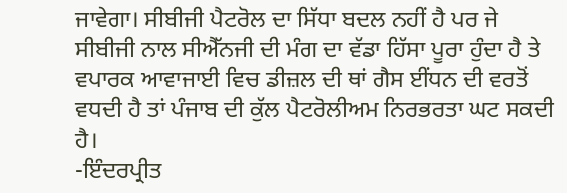ਜਾਵੇਗਾ। ਸੀਬੀਜੀ ਪੈਟਰੋਲ ਦਾ ਸਿੱਧਾ ਬਦਲ ਨਹੀਂ ਹੈ ਪਰ ਜੇ ਸੀਬੀਜੀ ਨਾਲ ਸੀਐੱਨਜੀ ਦੀ ਮੰਗ ਦਾ ਵੱਡਾ ਹਿੱਸਾ ਪੂਰਾ ਹੁੰਦਾ ਹੈ ਤੇ ਵਪਾਰਕ ਆਵਾਜਾਈ ਵਿਚ ਡੀਜ਼ਲ ਦੀ ਥਾਂ ਗੈਸ ਈਂਧਨ ਦੀ ਵਰਤੋਂ ਵਧਦੀ ਹੈ ਤਾਂ ਪੰਜਾਬ ਦੀ ਕੁੱਲ ਪੈਟਰੋਲੀਅਮ ਨਿਰਭਰਤਾ ਘਟ ਸਕਦੀ ਹੈ।
-ਇੰਦਰਪ੍ਰੀਤ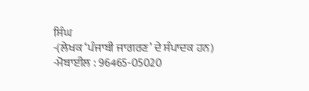ਸਿੰਘ
-(ਲੇਖਕ ‘ਪੰਜਾਬੀ ਜਾਗਰਣ’ ਦੇ ਸੰਪਾਦਕ ਹਨ)
-ਮੋਬਾਈਲ : 96465-05020